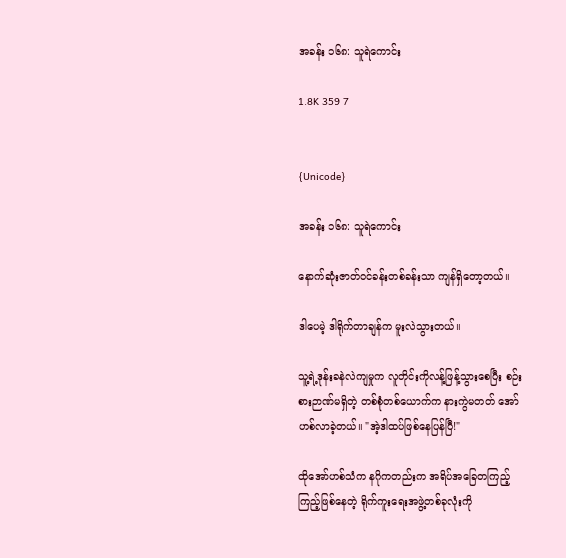အခန်း ၁၆၈: သူရဲ‌ကောင်း

1.8K 359 7


{Unicode}

အခန်း ၁၆၈: သူရဲ‌ကောင်း

နောက်ဆုံးဇာတ်ဝင်ခန်းတစ်ခန်းသာ ကျန်ရှိတော့တယ်။

ဒါပေမဲ့ ဒါရိုက်တာချန်က မူးလဲသွားတယ်။

သူ့ရဲ့ဒုန်းခနဲလဲကျမှုက လူတိုင်းကိုလန့်ဖြန့်သွားစေပြီး စဉ်းစားဉာဏ်မရှိတဲ့ တစ်စုံတစ်ယောက်က နားကွဲမတတ် အော်ဟစ်လာခဲ့တယ်။ "အဲ့ဒါထပ်ဖြစ်နေပြန်ပြီ!"

ထိုအော်ဟစ်သံက နဂိုကတည်းက အရိပ်အခြေတကြည့်ကြည့်ဖြစ်နေတဲ့ ရိုက်ကူးရေးအဖွဲ့တစ်ခုလုံးကို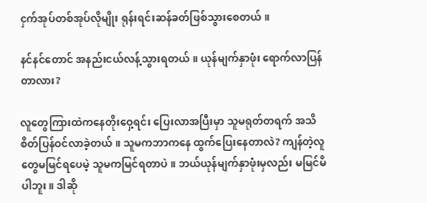ငှက်အုပ်တစ်အုပ်လိုမျိုး ရုန်းရင်းဆန်ခတ်ဖြစ်သွားစေတယ်။

နင်နင်တောင် အနည်းငယ်လန့်သွားရတယ်။ ယုန်မျက်နှာဖုံး ရောက်လာပြန်တာလား?

လူတွေကြားထဲကနေတိုးဝှေ့ရင်း ပြေးလာအပြီးမှာ သူမရုတ်တရက် အသိစိတ်ပြန်ဝင်လာခဲ့တယ်။ သူမကဘာကနေ ထွက်ပြေးနေတာလဲ? ကျန်တဲ့လူတွေမမြင်ရပေမဲ့ သူမကမြင်ရတာပဲ။ ဘယ်ယုန်မျက်နှာဖုံးမှလည်း မမြင်မိပါဘူး။ ဒါဆို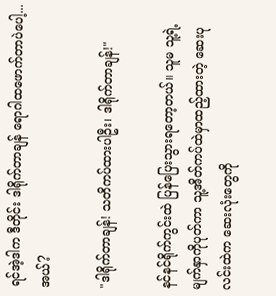ရင်အဲ့ဒါက ဒီတိုင်း ဒါရိုက်တာချန် ရောဂါထဖောက်တာပဲ‌ပေါ့... အယ်?

"ဒါရိုက်တာချန်! သတိကပ်ထားပါဦး၊ ဒါရိုက်တာချန်!"

နင်နင်ရိုက်ကွင်းထဲ ပြန်ပြေးသွားရတော့တယ်။ သူမ သူ့ရဲ့မျက်နှာကိုပုတ်ကာ သူ့အိတ်ကပ်ထဲမှာထည့်ထားတဲ့ ဆေးပုလင်းထဲက ဆေးလုံးတွေကို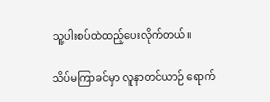သူ့ပါးစပ်ထဲထည့်ပေးလိုက်တယ်။

သိပ်မကြာခင်မှာ လူနာတင်ယာဉ် ရောက်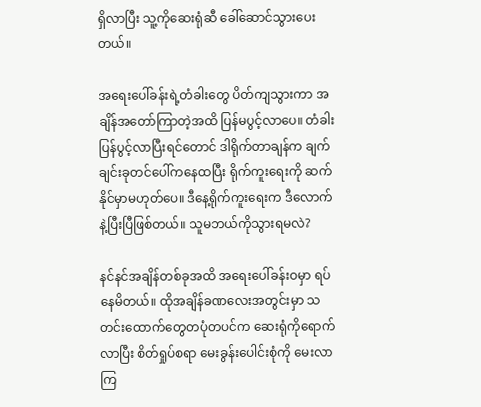ရှိလာပြီး သူ့ကိုဆေးရုံဆီ ခေါ်ဆောင်သွားပေးတယ်။

အရေးပေါ်ခန်းရဲ့တံခါးတွေ ပိတ်ကျသွားကာ အချိန်အတော်ကြာတဲ့အထိ ပြန်မပွင့်လာပေ။ တံခါးပြန်ပွင့်လာပြီးရင်တောင် ဒါရိုက်တာချန်က ချက်ချင်းခုတင်ပေါ်ကနေထပြီး ရိုက်ကူးရေးကို ဆက်နိုင်မှာမဟုတ်ပေ။ ဒီနေ့ရိုက်ကူးရေးက ဒီလောက်နဲ့ပြီးပြီဖြစ်တယ်။ သူမဘယ်ကိုသွားရမလဲ?

နင်နင်အချိန်တစ်ခုအထိ အရေးပေါ်ခန်းဝမှာ ရပ်နေမိတယ်။ ထိုအချိန်ခဏလေးအတွင်းမှာ သတင်းထောက်တွေတပုံတပင်က ဆေးရုံကိုရောက်လာပြီး စိတ်ရှုပ်စရာ မေးခွန်းပေါင်းစုံကို မေးလာကြ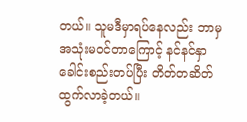တယ်။ သူမဒီမှာရပ်နေလည်း ဘာမှအသုံးမဝင်တာကြောင့် နင်နင်နှာခေါင်းစည်းတပ်ပြီး တိတ်တဆိတ် ထွက်လာခဲ့တယ်။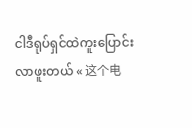ငါဒီရုပ်ရှင်ထဲကူးပြောင်းလာဖူးတယ် « 这个电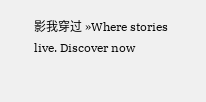影我穿过 »Where stories live. Discover now